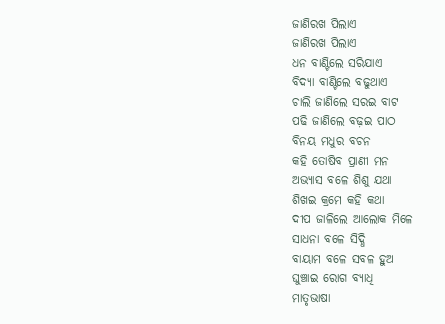ଜାଣିରଖ ପିଲାଏ
ଜାଣିରଖ ପିଲାଏ
ଧନ ବାଣ୍ଟିଲେ ସରିଯାଏ
ବିଦ୍ୟା ବାଣ୍ଟିଲେ ବଢୁଥାଏ
ଚାଲି ଜାଣିଲେ ସରଇ ବାଟ
ପଢି ଜାଣିଲେ ବଢ଼ଇ ପାଠ
ବିନୟ ମଧୁର ବଚନ
କହି ତୋଷିବ ପ୍ରାଣୀ ମନ
ଅଭ୍ୟାସ ବଳେ ଶିଶୁ ଯଥା
ଶିଖଇ କ୍ରମେ କହି କଥା
ଦୀପ ଜାଳିଲେ ଆଲୋକ ମିଳେ
ସାଧନା ବଳେ ସିଦ୍ଧି
ବାୟାମ ବଳେ ସବଳ ହୁଅ
ଘୁଞ୍ଚାଇ ରୋଗ ବ୍ୟାଧି
ମାତୃଭାଷା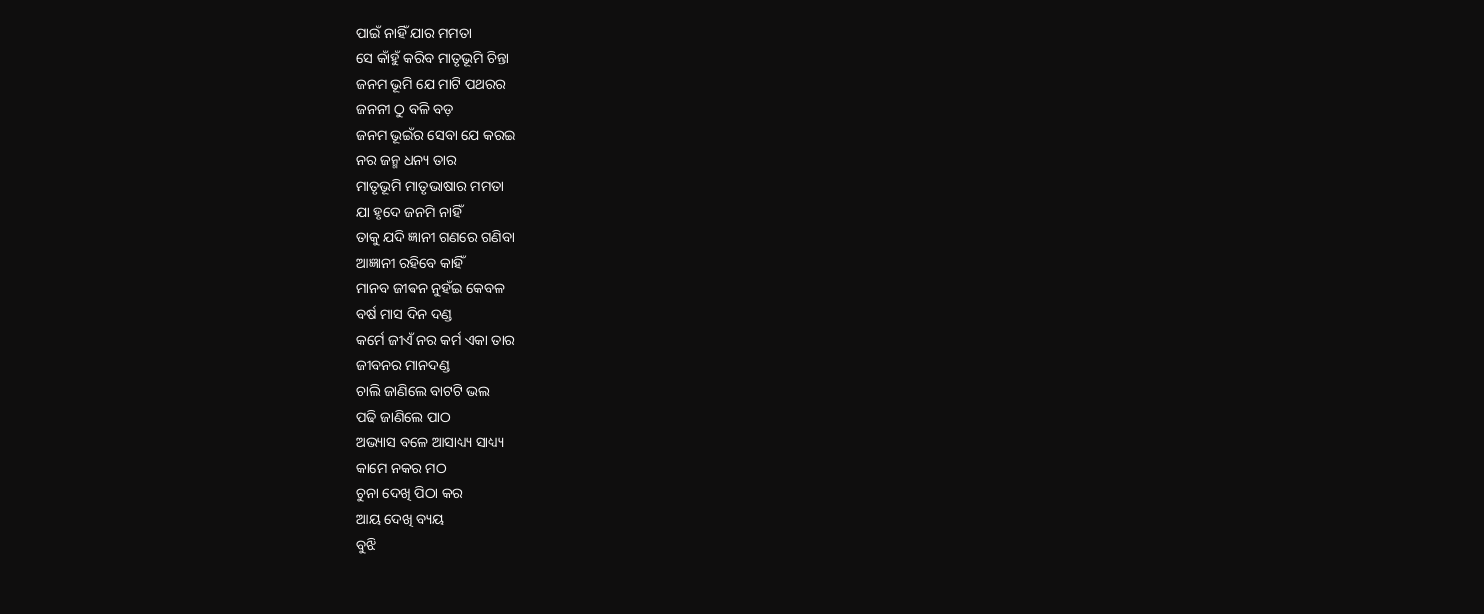ପାଇଁ ନାହିଁ ଯାର ମମତା
ସେ କାଁହୁଁ କରିବ ମାତୃଭୂମି ଚିନ୍ତା
ଜନମ ଭୂମି ଯେ ମାଟି ପଥରର
ଜନନୀ ଠୁ ବଳି ବଡ଼
ଜନମ ଭୂଇଁର ସେବା ଯେ କରଇ
ନର ଜନ୍ମ ଧନ୍ୟ ତାର
ମାତୃଭୂମି ମାତୃଭାଷାର ମମତା
ଯା ହୃଦେ ଜନମି ନାହିଁ
ତାକୁ ଯଦି ଜ୍ଞାନୀ ଗଣରେ ଗଣିବା
ଆଜ୍ଞାନୀ ରହିବେ କାହିଁ
ମାନବ ଜୀଵନ ନୁହଁଇ କେବଳ
ବର୍ଷ ମାସ ଦିନ ଦଣ୍ଡ
କର୍ମେ ଜୀଏଁ ନର କର୍ମ ଏକା ତାର
ଜୀବନର ମାନଦଣ୍ଡ
ଚାଲି ଜାଣିଲେ ବାଟଟି ଭଲ
ପଢି ଜାଣିଲେ ପାଠ
ଅଭ୍ୟାସ ବଳେ ଆସାଧ୍ୟ୍ୟ ସାଧ୍ୟ୍ୟ
କାମେ ନକର ମଠ
ଚୁନା ଦେଖି ପିଠା କର
ଆୟ ଦେଖି ବ୍ୟୟ
ବୁଝି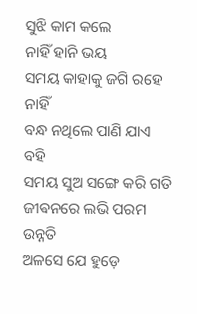ସୁଝି କାମ କଲେ
ନାହିଁ ହାନି ଭୟ
ସମୟ କାହାକୁ ଜଗି ରହେ ନାହିଁ
ବନ୍ଧ ନଥିଲେ ପାଣି ଯାଏ ବହି
ସମୟ ସୁଅ ସଙ୍ଗେ କରି ଗତି
ଜୀଵନରେ ଲଭି ପରମ ଉନ୍ନତି
ଅଳସେ ଯେ ହୁଡ଼େ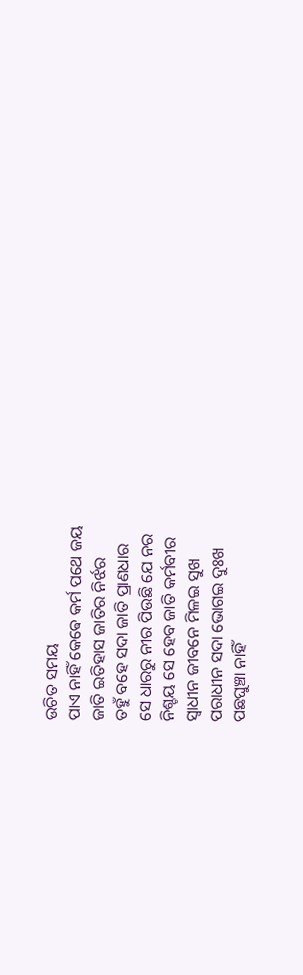ଉଚିତ ସମୟ
ପାଏ ନାହିଁ କେଵେ କର୍ମ ପଥେ ଜୟ
ଜାତି ଇତିହାସ ଜାତିର ନିର୍ଝର
ତହୁଁ ବହେ ସଦା ଜାତି ପ୍ରାଣଧାର
ସେ ଧାରରୁ ନୀର ପିଉଛି ଯେ ନର
ନିଶ୍ଚୟ ସେ ହେବ ଜାତି କର୍ମବୀର
ସ୍ୱାଧୀନ ଜୀବନେ ମିଳଇ ସୁଖ
ପରାଧୀନ ସଦା ଭୋଗଇ ଦୁଃଖ
ପଛଘୁଞ୍ଚା ନାହିଁ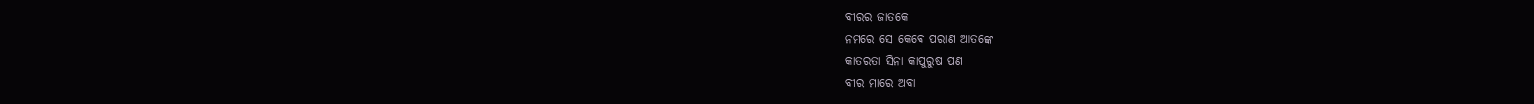ବୀରର ଜାତକେ
ନମରେ ସେ କେଵେ ପରାଣ ଆତଙ୍କେ
କାତରତା ସିନା କାପୁରୁଷ ପଣ
ବୀର ମାରେ ଅବା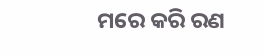ମରେ କରି ରଣ